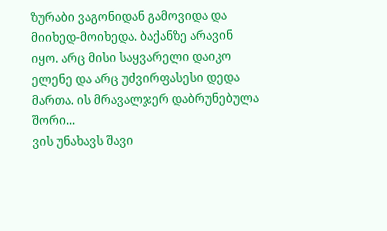ზურაბი ვაგონიდან გამოვიდა და მიიხედ-მოიხედა. ბაქანზე არავინ იყო. არც მისი საყვარელი დაიკო ელენე და არც უძვირფასესი დედა მართა. ის მრავალჯერ დაბრუნებულა შორი...
ვის უნახავს შავი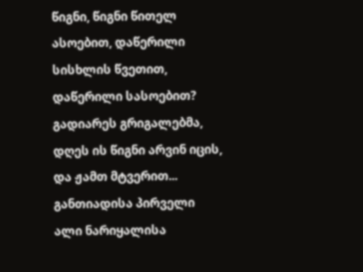წიგნი, წიგნი წითელ ასოებით, დაწერილი სისხლის წვეთით, დაწერილი სასოებით? გადიარეს გრიგალებმა, დღეს ის წიგნი არვინ იცის, და ჟამთ მტვერით...
განთიადისა პირველი ალი ნარიყალისა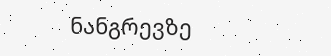ნანგრევზე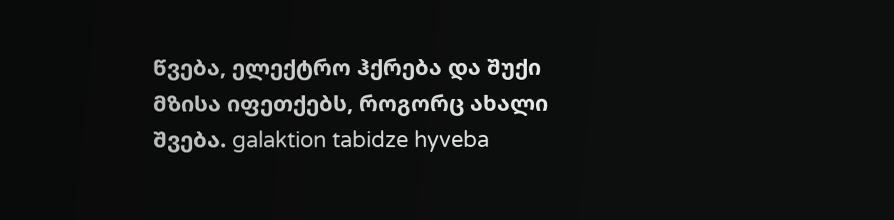წვება, ელექტრო ჰქრება და შუქი მზისა იფეთქებს, როგორც ახალი შვება. galaktion tabidze hyveba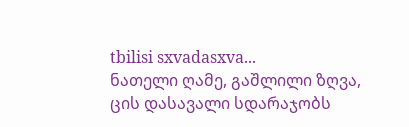tbilisi sxvadasxva...
ნათელი ღამე, გაშლილი ზღვა, ცის დასავალი სდარაჯობს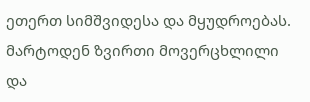ეთერთ სიმშვიდესა და მყუდროებას. მარტოდენ ზვირთი მოვერცხლილი და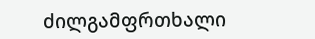ძილგამფრთხალი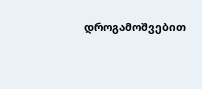დროგამოშვებით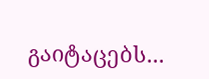გაიტაცებს...